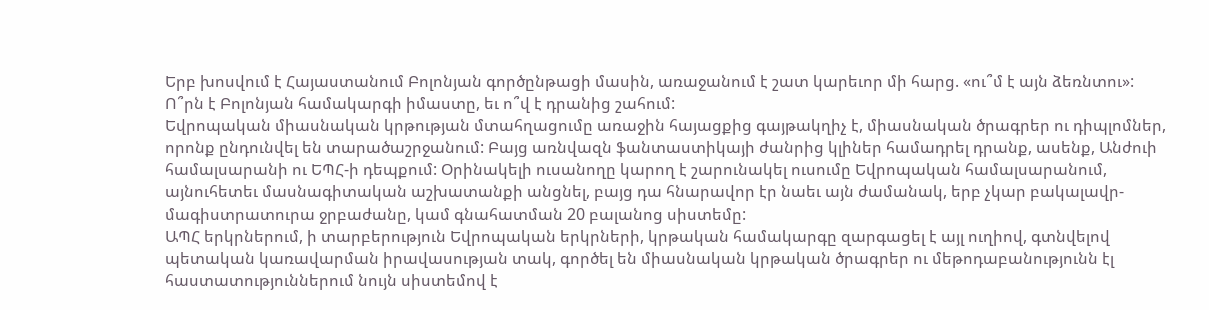Երբ խոսվում է Հայաստանում Բոլոնյան գործընթացի մասին, առաջանում է շատ կարեւոր մի հարց. «ու՞մ է այն ձեռնտու»: Ո՞րն է Բոլոնյան համակարգի իմաստը, եւ ո՞վ է դրանից շահում:
Եվրոպական միասնական կրթության մտահղացումը առաջին հայացքից գայթակղիչ է, միասնական ծրագրեր ու դիպլոմներ, որոնք ընդունվել են տարածաշրջանում: Բայց առնվազն ֆանտաստիկայի ժանրից կլիներ համադրել դրանք, ասենք, Անժուի համալսարանի ու ԵՊՀ-ի դեպքում: Օրինակելի ուսանողը կարող է շարունակել ուսումը Եվրոպական համալսարանում, այնուհետեւ մասնագիտական աշխատանքի անցնել, բայց դա հնարավոր էր նաեւ այն ժամանակ, երբ չկար բակալավր-մագիստրատուրա ջրբաժանը, կամ գնահատման 20 բալանոց սիստեմը:
ԱՊՀ երկրներում, ի տարբերություն Եվրոպական երկրների, կրթական համակարգը զարգացել է այլ ուղիով, գտնվելով պետական կառավարման իրավասության տակ, գործել են միասնական կրթական ծրագրեր ու մեթոդաբանությունն էլ հաստատություններում նույն սիստեմով է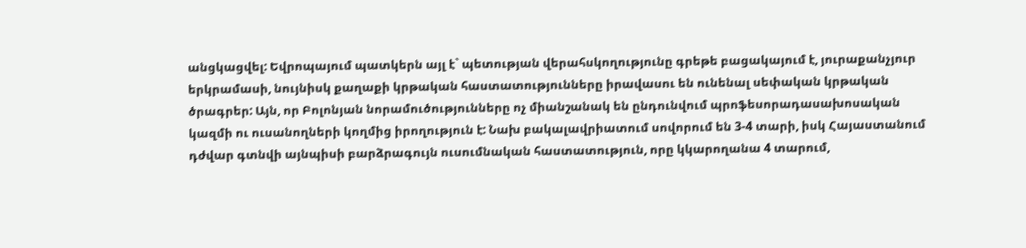անցկացվել: Եվրոպայում պատկերն այլ է` պետության վերահսկողությունը գրեթե բացակայում է, յուրաքանչյուր երկրամասի, նույնիսկ քաղաքի կրթական հաստատությունները իրավասու են ունենալ սեփական կրթական ծրագրեր: Այն, որ Բոլոնյան նորամուծությունները ոչ միանշանակ են ընդունվում պրոֆեսորադասախոսական կազմի ու ուսանողների կողմից իրողություն է: Նախ բակալավրիատում սովորում են 3-4 տարի, իսկ Հայաստանում դժվար գտնվի այնպիսի բարձրագույն ուսումնական հաստատություն, որը կկարողանա 4 տարում,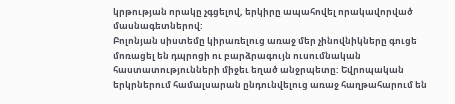կրթության որակը չգցելով, երկիրը ապահովել որակավորված մասնագետներով:
Բոլոնյան սիստեմը կիրառելուց առաջ մեր չինովնիկները գուցե մոռացել են դպրոցի ու բարձրագույն ուսումնական հաստատությունների միջեւ եղած անջրպետը: Եվրոպական երկրներում համալսարան ընդունվելուց առաջ հաղթահարում են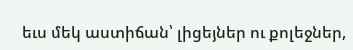եւս մեկ աստիճան՝ լիցեյներ ու քոլեջներ,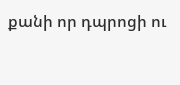քանի որ դպրոցի ու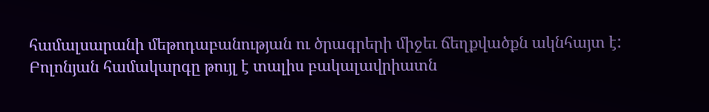համալսարանի մեթոդաբանության ու ծրագրերի միջեւ ճեղքվածքն ակնհայտ է: Բոլոնյան համակարգը թույլ է տալիս բակալավրիատն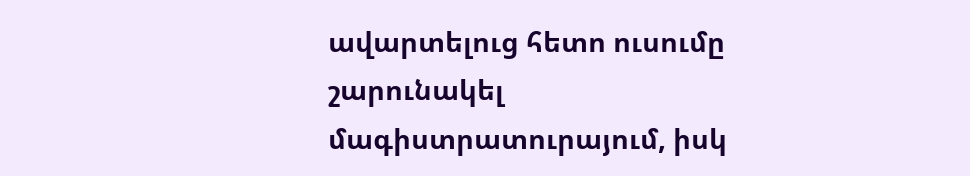ավարտելուց հետո ուսումը շարունակել մագիստրատուրայում, իսկ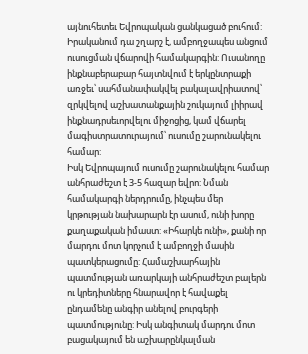այնուհետեւ Եվրոպական ցանկացած բուհում: Իրականում դա շղարշ է, ամբողջապես անցում ուսուցման վճարովի համակարգին: Ուսանողը ինքնաբերաբար հայտնվում է երկընտրաքի առջեւ՝ սահմանափակվել բակալավրիատով՝ զրկվելով աշխատանքային շուկայում լիիրավ ինքնադրսեւորվելու միջոցից, կամ վճարել մագիստրատուրայում՝ ուսումը շարունակելու համար:
Իսկ Եվրոպայում ուսումը շարունակելու համար անհրաժեշտ է 3-5 հազար եվրո: Նման համակարգի ներդրումը, ինչպես մեր կրթության նախարարն էր ասում, ունի խորը քաղաքական իմաստ: «Իհարկե ունի», քանի որ մարդու մոտ կորչում է ամբողջի մասին պատկերացումը: Համաշխարհային պատմության առարկայի անհրաժեշտ բալերն ու կրեդիտները հնարավոր է հավաքել ընդամենը անգիր անելով բուրգերի պատմությունը: Իսկ անգիտակ մարդու մոտ բացակայում են աշխարընկալման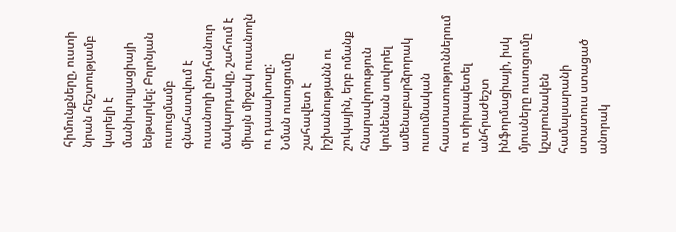հիմունքները, ուստի նրան հեշտությամբ կարելի է մանիպուլյացիայի ենթարկել: Բոլոնյան ուսուցմամբ գնահատվում է ուսանողի ընդհանուր մակարդակը, շահում է միայն միջակ ուսանողն ու դասախոսը:
Նման ուսուցումը շահավետ է իշխանությանն ու շուկային, երբ ոմանք հնարավորություն կունենան սովորել ամենաբարձրորակ ուսումնական հաստատություններում ու տիրապետել անհրաժեշտ ինֆորմացիայի, իսկ մյուսները ուսուցումը կշարունակեն համալսարանի ստատուս ստացած անորակ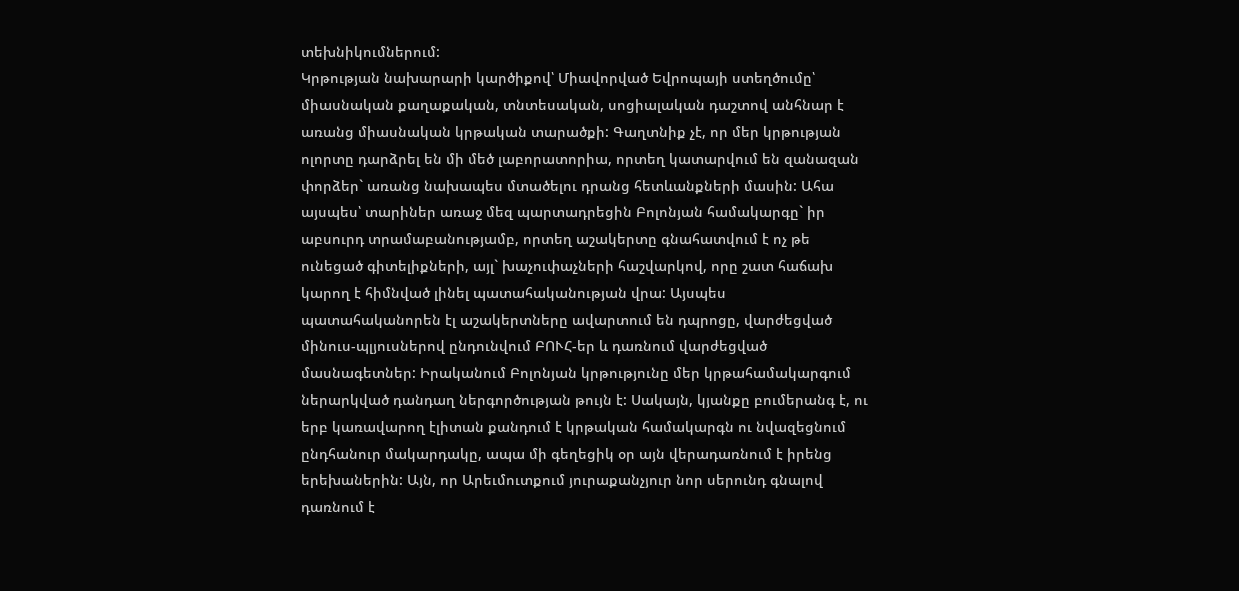տեխնիկումներում:
Կրթության նախարարի կարծիքով՝ Միավորված Եվրոպայի ստեղծումը՝ միասնական քաղաքական, տնտեսական, սոցիալական դաշտով անհնար է առանց միասնական կրթական տարածքի: Գաղտնիք չէ, որ մեր կրթության ոլորտը դարձրել են մի մեծ լաբորատորիա, որտեղ կատարվում են զանազան փորձեր` առանց նախապես մտածելու դրանց հետևանքների մասին: Ահա այսպես՝ տարիներ առաջ մեզ պարտադրեցին Բոլոնյան համակարգը` իր աբսուրդ տրամաբանությամբ, որտեղ աշակերտը գնահատվում է ոչ թե ունեցած գիտելիքների, այլ` խաչուփաչների հաշվարկով, որը շատ հաճախ կարող է հիմնված լինել պատահականության վրա: Այսպես պատահականորեն էլ աշակերտները ավարտում են դպրոցը, վարժեցված մինուս-պլյուսներով ընդունվում ԲՈՒՀ-եր և դառնում վարժեցված մասնագետներ: Իրականում Բոլոնյան կրթությունը մեր կրթահամակարգում ներարկված դանդաղ ներգործության թույն է: Սակայն, կյանքը բումերանգ է, ու երբ կառավարող էլիտան քանդում է կրթական համակարգն ու նվազեցնում ընդհանուր մակարդակը, ապա մի գեղեցիկ օր այն վերադառնում է իրենց երեխաներին: Այն, որ Արեւմուտքում յուրաքանչյուր նոր սերունդ գնալով դառնում է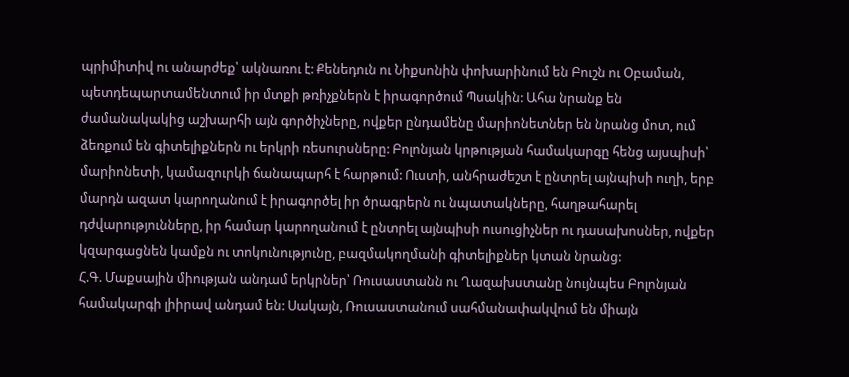պրիմիտիվ ու անարժեք՝ ակնառու է: Քենեդուն ու Նիքսոնին փոխարինում են Բուշն ու Օբաման, պետդեպարտամենտում իր մտքի թռիչքներն է իրագործում Պսակին: Ահա նրանք են ժամանակակից աշխարհի այն գործիչները, ովքեր ընդամենը մարիոնետներ են նրանց մոտ, ում ձեռքում են գիտելիքներն ու երկրի ռեսուրսները: Բոլոնյան կրթության համակարգը հենց այսպիսի՝ մարիոնետի, կամազուրկի ճանապարհ է հարթում: Ուստի, անհրաժեշտ է ընտրել այնպիսի ուղի, երբ մարդն ազատ կարողանում է իրագործել իր ծրագրերն ու նպատակները, հաղթահարել դժվարությունները, իր համար կարողանում է ընտրել այնպիսի ուսուցիչներ ու դասախոսներ, ովքեր կզարգացնեն կամքն ու տոկունությունը, բազմակողմանի գիտելիքներ կտան նրանց:
Հ.Գ. Մաքսային միության անդամ երկրներ՝ Ռուսաստանն ու Ղազախստանը նույնպես Բոլոնյան համակարգի լիիրավ անդամ են: Սակայն, Ռուսաստանում սահմանափակվում են միայն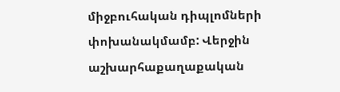միջբուհական դիպլոմների փոխանակմամբ: Վերջին աշխարհաքաղաքական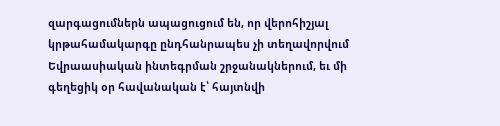զարգացումներն ապացուցում են, որ վերոհիշյալ կրթահամակարգը ընդհանրապես չի տեղավորվում Եվրաասիական ինտեգրման շրջանակներում, եւ մի գեղեցիկ օր հավանական է՝ հայտնվի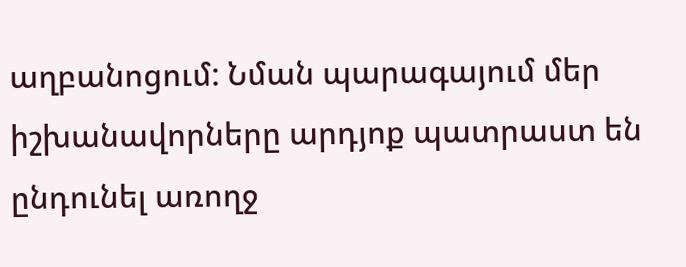աղբանոցում: Նման պարագայում մեր իշխանավորները արդյոք պատրաստ են ընդունել առողջ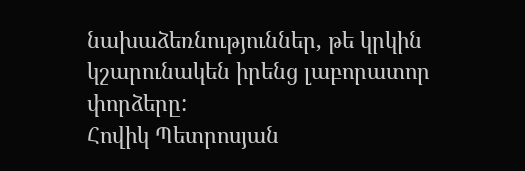նախաձեռնություններ, թե կրկին կշարունակեն իրենց լաբորատոր փորձերը:
Հովիկ Պետրոսյան